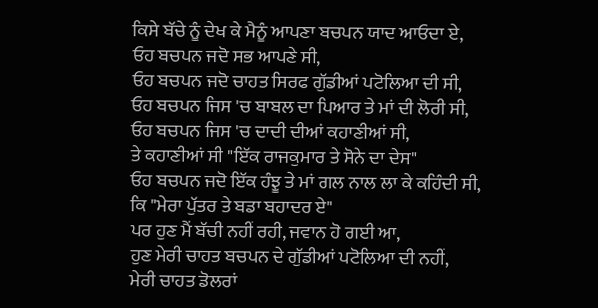ਕਿਸੇ ਬੱਚੇ ਨੂੰ ਦੇਖ ਕੇ ਮੈਨੂੰ ਆਪਣਾ ਬਚਪਨ ਯਾਦ ਆਓਦਾ ਏ,
ਓਹ ਬਚਪਨ ਜਦੋ ਸਭ ਆਪਣੇ ਸੀ,
ਓਹ ਬਚਪਨ ਜਦੋ ਚਾਹਤ ਸਿਰਫ ਗੁੱਡੀਆਂ ਪਟੋਲਿਆ ਦੀ ਸੀ,
ਓਹ ਬਚਪਨ ਜਿਸ 'ਚ ਬਾਬਲ ਦਾ ਪਿਆਰ ਤੇ ਮਾਂ ਦੀ ਲੋਰੀ ਸੀ,
ਓਹ ਬਚਪਨ ਜਿਸ 'ਚ ਦਾਦੀ ਦੀਆਂ ਕਹਾਣੀਆਂ ਸੀ,
ਤੇ ਕਹਾਣੀਆਂ ਸੀ "ਇੱਕ ਰਾਜਕੁਮਾਰ ਤੇ ਸੋਨੇ ਦਾ ਦੇਸ"
ਓਹ ਬਚਪਨ ਜਦੋ ਇੱਕ ਹੰਝੂ ਤੇ ਮਾਂ ਗਲ ਨਾਲ ਲਾ ਕੇ ਕਹਿੰਦੀ ਸੀ,
ਕਿ "ਮੇਰਾ ਪੁੱਤਰ ਤੇ ਬਡਾ ਬਹਾਦਰ ਏ"
ਪਰ ਹੁਣ ਮੈਂ ਬੱਚੀ ਨਹੀਂ ਰਹੀ, ਜਵਾਨ ਹੋ ਗਈ ਆ,
ਹੁਣ ਮੇਰੀ ਚਾਹਤ ਬਚਪਨ ਦੇ ਗੁੱਡੀਆਂ ਪਟੋਲਿਆ ਦੀ ਨਹੀਂ,
ਮੇਰੀ ਚਾਹਤ ਡੋਲਰਾਂ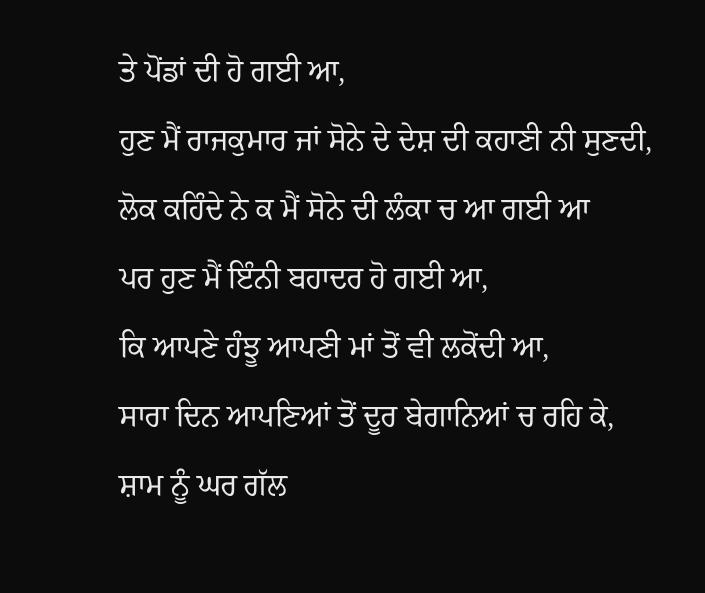ਤੇ ਪੋਂਡਾਂ ਦੀ ਹੋ ਗਈ ਆ,
ਹੁਣ ਮੈਂ ਰਾਜਕੁਮਾਰ ਜਾਂ ਸੋਨੇ ਦੇ ਦੇਸ਼ ਦੀ ਕਹਾਣੀ ਨੀ ਸੁਣਦੀ,
ਲੋਕ ਕਹਿੰਦੇ ਨੇ ਕ ਮੈਂ ਸੋਨੇ ਦੀ ਲੰਕਾ ਚ ਆ ਗਈ ਆ
ਪਰ ਹੁਣ ਮੈਂ ਇੰਨੀ ਬਹਾਦਰ ਹੋ ਗਈ ਆ,
ਕਿ ਆਪਣੇ ਹੰਝੂ ਆਪਣੀ ਮਾਂ ਤੋਂ ਵੀ ਲਕੋਂਦੀ ਆ,
ਸਾਰਾ ਦਿਨ ਆਪਣਿਆਂ ਤੋਂ ਦੂਰ ਬੇਗਾਨਿਆਂ ਚ ਰਹਿ ਕੇ,
ਸ਼ਾਮ ਨੂੰ ਘਰ ਗੱਲ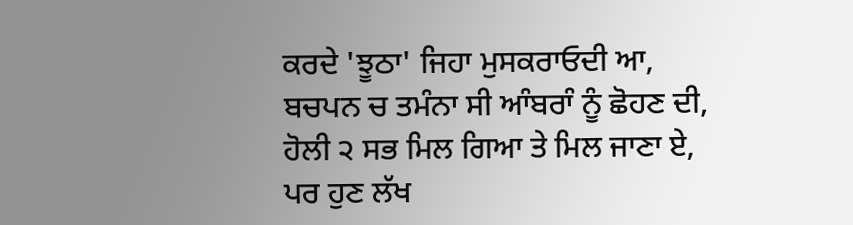ਕਰਦੇ 'ਝੂਠਾ' ਜਿਹਾ ਮੁਸਕਰਾਓਦੀ ਆ,
ਬਚਪਨ ਚ ਤਮੰਨਾ ਸੀ ਆੰਬਰਾੰ ਨੂੰ ਛੋਹਣ ਦੀ,
ਹੋਲੀ ੨ ਸਭ ਮਿਲ ਗਿਆ ਤੇ ਮਿਲ ਜਾਣਾ ਏ,
ਪਰ ਹੁਣ ਲੱਖ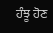ਹੰਝੂ ਹੋਣ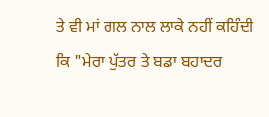ਤੇ ਵੀ ਮਾਂ ਗਲ ਨਾਲ ਲਾਕੇ ਨਹੀਂ ਕਹਿੰਦੀ
ਕਿ "ਮੇਰਾ ਪੁੱਤਰ ਤੇ ਬਡਾ ਬਹਾਦਰ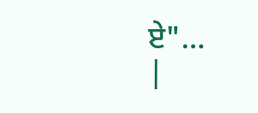ਏ"...
|